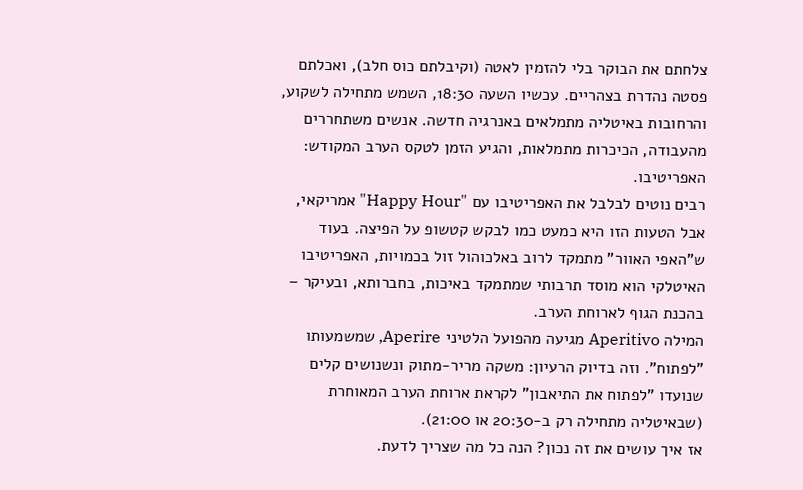צלחתם את הבוקר בלי להזמין לאטה (וקיבלתם כוס חלב), ואכלתם פסטה נהדרת בצהריים. עכשיו השעה 18:30, השמש מתחילה לשקוע, והרחובות באיטליה מתמלאים באנרגיה חדשה. אנשים משתחררים מהעבודה, הכיכרות מתמלאות, והגיע הזמן לטקס הערב המקודש: האפריטיבו.
רבים נוטים לבלבל את האפריטיבו עם "Happy Hour" אמריקאי, אבל הטעות הזו היא כמעט כמו לבקש קטשופ על הפיצה. בעוד ש"האפי האוור" מתמקד לרוב באלכוהול זול בכמויות, האפריטיבו האיטלקי הוא מוסד תרבותי שמתמקד באיכות, בחברותא, ובעיקר – בהכנת הגוף לארוחת הערב.
המילה Aperitivo מגיעה מהפועל הלטיני Aperire, שמשמעותו "לפתוח". וזה בדיוק הרעיון: משקה מריר-מתוק ונשנושים קלים שנועדו "לפתוח את התיאבון" לקראת ארוחת הערב המאוחרת (שבאיטליה מתחילה רק ב-20:30 או 21:00).
אז איך עושים את זה נכון? הנה כל מה שצריך לדעת.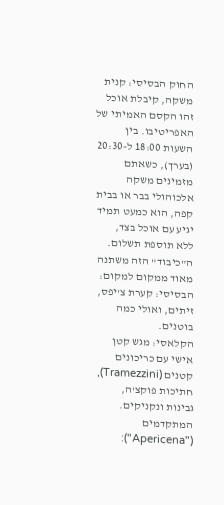החוק הבסיסי: קנית משקה, קיבלת אוכל
זהו הקסם האמיתי של האפריטיבו. בין השעות 18:00 ל-20:30 (בערך), כשאתם מזמינים משקה אלכוהולי בבר או בבית קפה, הוא כמעט תמיד יגיע עם אוכל בצד, ללא תוספת תשלום.
ה"כיבוד" הזה משתנה מאוד ממקום למקום:
הבסיסי: קערת צ'יפס, זיתים, ואולי כמה בוטנים.
הקלאסי: מגש קטן אישי עם כריכונים קטנים (Tramezzini), חתיכות פוקצ'ה, גבינות ונקניקים.
המתקדמים ("Apericena"):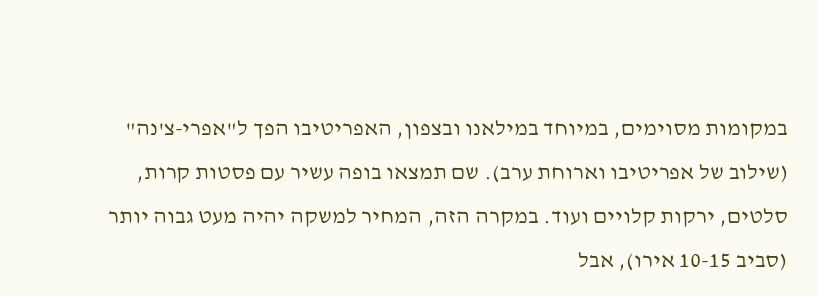במקומות מסוימים, במיוחד במילאנו ובצפון, האפריטיבו הפך ל"אפרי-צ'נה" (שילוב של אפריטיבו וארוחת ערב). שם תמצאו בופה עשיר עם פסטות קרות, סלטים, ירקות קלויים ועוד. במקרה הזה, המחיר למשקה יהיה מעט גבוה יותר (סביב 10-15 אירו), אבל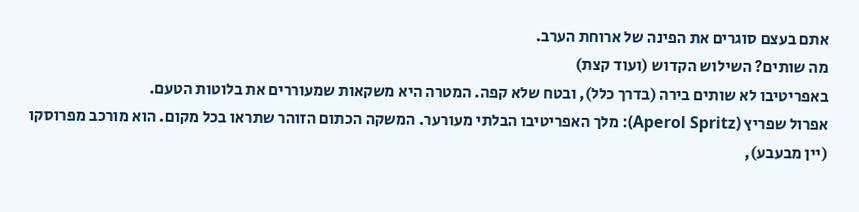אתם בעצם סוגרים את הפינה של ארוחת הערב.
מה שותים? השילוש הקדוש (ועוד קצת)
באפריטיבו לא שותים בירה (בדרך כלל), ובטח שלא קפה. המטרה היא משקאות שמעוררים את בלוטות הטעם.
אפרול שפריץ (Aperol Spritz): מלך האפריטיבו הבלתי מעורער. המשקה הכתום הזוהר שתראו בכל מקום. הוא מורכב מפרוסקו (יין מבעבע),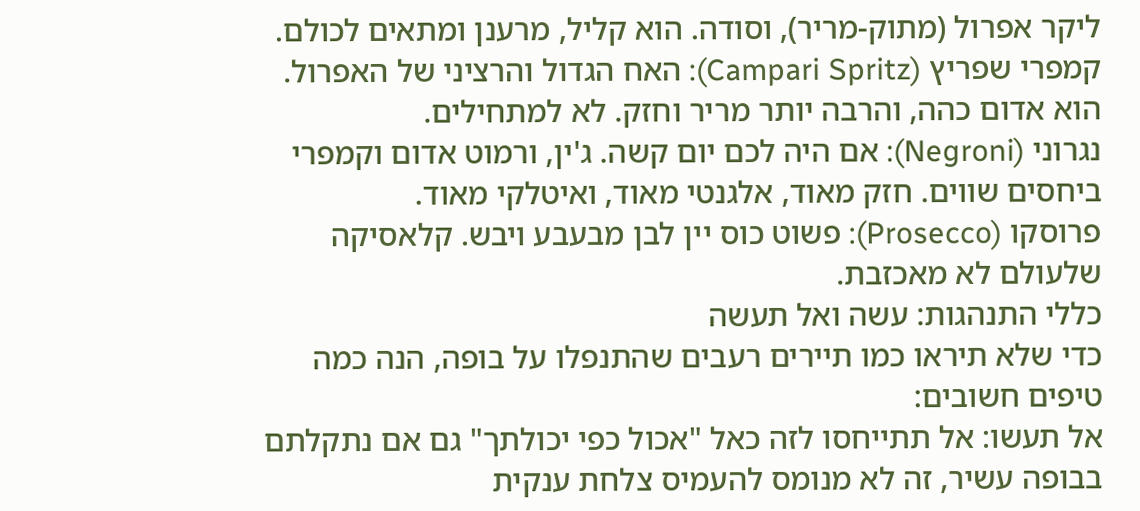ליקר אפרול (מתוק-מריר), וסודה. הוא קליל, מרענן ומתאים לכולם.
קמפרי שפריץ (Campari Spritz): האח הגדול והרציני של האפרול. הוא אדום כהה, והרבה יותר מריר וחזק. לא למתחילים.
נגרוני (Negroni): אם היה לכם יום קשה. ג'ין, ורמוט אדום וקמפרי ביחסים שווים. חזק מאוד, אלגנטי מאוד, ואיטלקי מאוד.
פרוסקו (Prosecco): פשוט כוס יין לבן מבעבע ויבש. קלאסיקה שלעולם לא מאכזבת.
כללי התנהגות: עשה ואל תעשה
כדי שלא תיראו כמו תיירים רעבים שהתנפלו על בופה, הנה כמה טיפים חשובים:
אל תעשו: אל תתייחסו לזה כאל "אכול כפי יכולתך" גם אם נתקלתם בבופה עשיר, זה לא מנומס להעמיס צלחת ענקית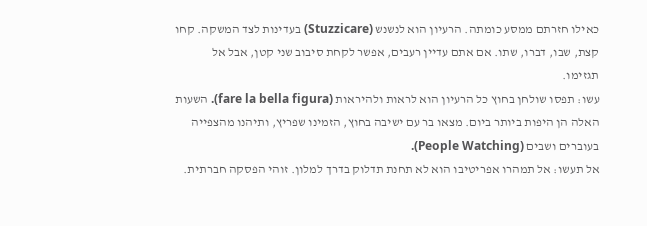כאילו חזרתם ממסע כומתה. הרעיון הוא לנשנש (Stuzzicare) בעדינות לצד המשקה. קחו קצת, שבו, דברו, שתו. אם אתם עדיין רעבים, אפשר לקחת סיבוב שני קטן, אבל אל תגזימו.
עשו: תפסו שולחן בחוץ כל הרעיון הוא לראות ולהיראות (fare la bella figura). השעות האלה הן היפות ביותר ביום. מצאו בר עם ישיבה בחוץ, הזמינו שפריץ, ותיהנו מהצפייה בעוברים ושבים (People Watching).
אל תעשו: אל תמהרו אפריטיבו הוא לא תחנת תדלוק בדרך למלון. זוהי הפסקה חברתית.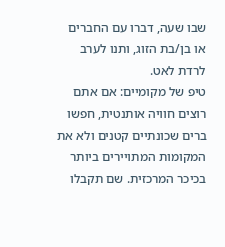שבו שעה, דברו עם החברים או בן/בת הזוג, ותנו לערב לרדת לאט.
טיפ של מקומיים: אם אתם רוצים חוויה אותנטית, חפשו ברים שכונתיים קטנים ולא את המקומות המתויירים ביותר בכיכר המרכזית. שם תקבלו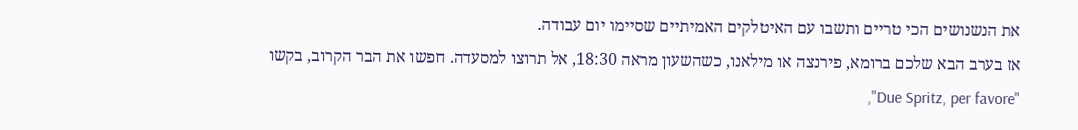את הנשנושים הכי טריים ותשבו עם האיטלקים האמיתיים שסיימו יום עבודה.
אז בערב הבא שלכם ברומא, פירנצה או מילאנו, כשהשעון מראה 18:30, אל תרוצו למסעדה. חפשו את הבר הקרוב, בקשו "Due Spritz, per favore",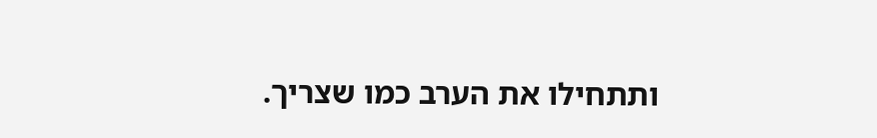ותתחילו את הערב כמו שצריך.